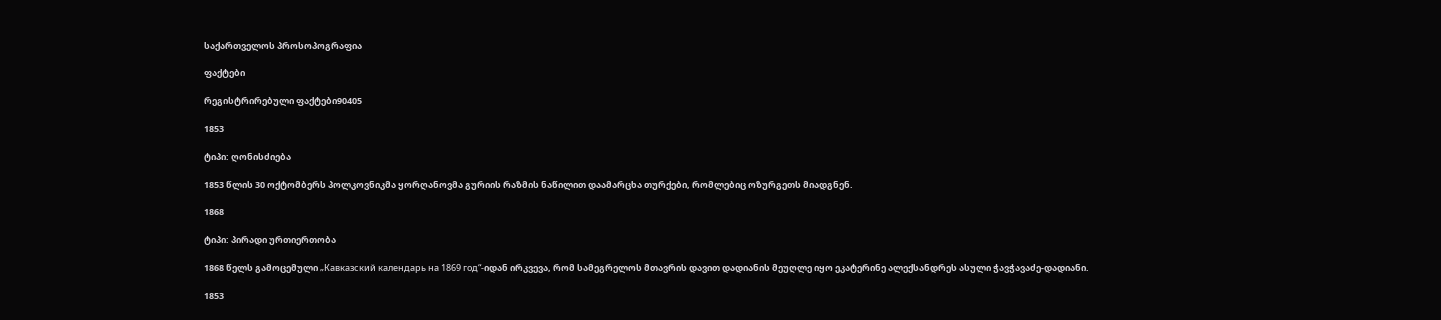საქართველოს პროსოპოგრაფია

ფაქტები

რეგისტრირებული ფაქტები90405

1853

ტიპი: ღონისძიება

1853 წლის 30 ოქტომბერს პოლკოვნიკმა ყორღანოვმა გურიის რაზმის ნაწილით დაამარცხა თურქები, რომლებიც ოზურგეთს მიადგნენ.

1868

ტიპი: პირადი ურთიერთობა

1868 წელს გამოცემული „Кавказский календарь на 1869 год“-იდან ირკვევა, რომ სამეგრელოს მთავრის დავით დადიანის მეუღლე იყო ეკატერინე ალექსანდრეს ასული ჭავჭავაძე-დადიანი.

1853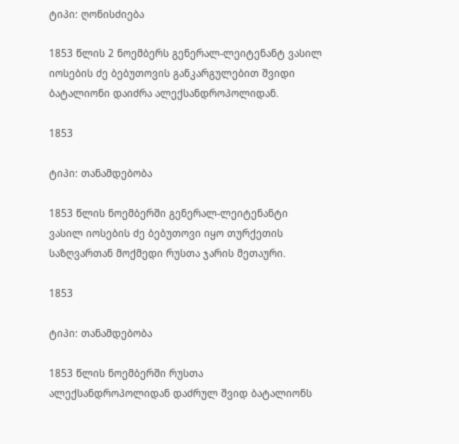ტიპი: ღონისძიება

1853 წლის 2 ნოემბერს გენერალ-ლეიტენანტ ვასილ იოსების ძე ბებუთოვის განკარგულებით შვიდი ბატალიონი დაიძრა ალექსანდროპოლიდან.

1853

ტიპი: თანამდებობა

1853 წლის ნოემბერში გენერალ-ლეიტენანტი ვასილ იოსების ძე ბებუთოვი იყო თურქეთის საზღვართან მოქმედი რუსთა ჯარის მეთაური.

1853

ტიპი: თანამდებობა

1853 წლის ნოემბერში რუსთა ალექსანდროპოლიდან დაძრულ შვიდ ბატალიონს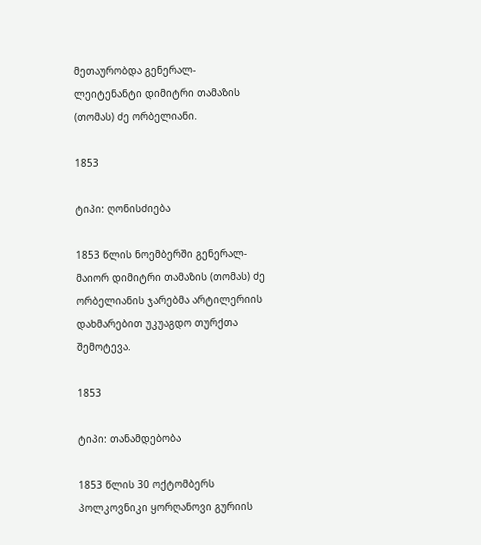მეთაურობდა გენერალ-ლეიტენანტი დიმიტრი თამაზის (თომას) ძე ორბელიანი.

1853

ტიპი: ღონისძიება

1853 წლის ნოემბერში გენერალ-მაიორ დიმიტრი თამაზის (თომას) ძე ორბელიანის ჯარებმა არტილერიის დახმარებით უკუაგდო თურქთა შემოტევა.

1853

ტიპი: თანამდებობა

1853 წლის 30 ოქტომბერს პოლკოვნიკი ყორღანოვი გურიის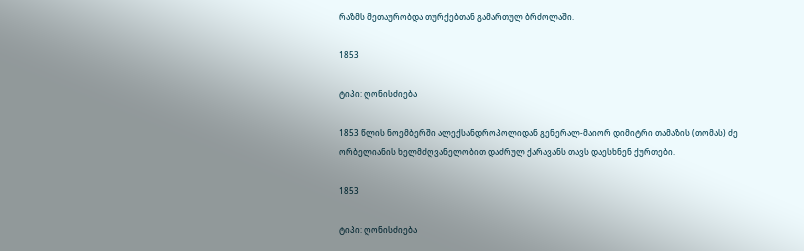რაზმს მეთაურობდა თურქებთან გამართულ ბრძოლაში.

1853

ტიპი: ღონისძიება

1853 წლის ნოემბერში ალექსანდროპოლიდან გენერალ-მაიორ დიმიტრი თამაზის (თომას) ძე ორბელიანის ხელმძღვანელობით დაძრულ ქარავანს თავს დაესხნენ ქურთები.

1853

ტიპი: ღონისძიება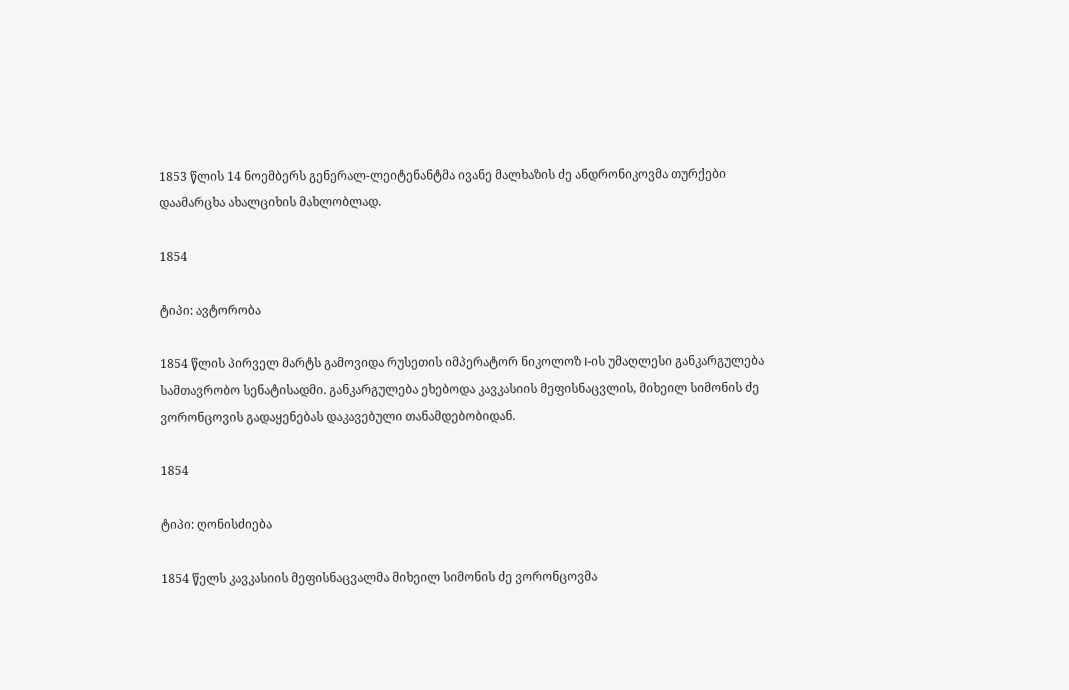1853 წლის 14 ნოემბერს გენერალ-ლეიტენანტმა ივანე მალხაზის ძე ანდრონიკოვმა თურქები დაამარცხა ახალციხის მახლობლად.

1854

ტიპი: ავტორობა

1854 წლის პირველ მარტს გამოვიდა რუსეთის იმპერატორ ნიკოლოზ I-ის უმაღლესი განკარგულება სამთავრობო სენატისადმი. განკარგულება ეხებოდა კავკასიის მეფისნაცვლის, მიხეილ სიმონის ძე ვორონცოვის გადაყენებას დაკავებული თანამდებობიდან.

1854

ტიპი: ღონისძიება

1854 წელს კავკასიის მეფისნაცვალმა მიხეილ სიმონის ძე ვორონცოვმა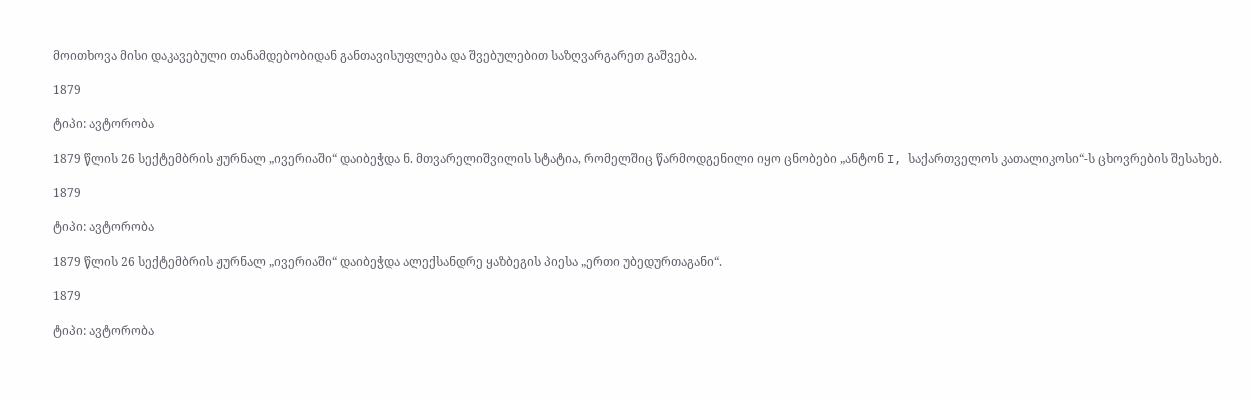მოითხოვა მისი დაკავებული თანამდებობიდან განთავისუფლება და შვებულებით საზღვარგარეთ გაშვება.

1879

ტიპი: ავტორობა

1879 წლის 26 სექტემბრის ჟურნალ „ივერიაში“ დაიბეჭდა ნ. მთვარელიშვილის სტატია, რომელშიც წარმოდგენილი იყო ცნობები „ანტონ I, საქართველოს კათალიკოსი“-ს ცხოვრების შესახებ.

1879

ტიპი: ავტორობა

1879 წლის 26 სექტემბრის ჟურნალ „ივერიაში“ დაიბეჭდა ალექსანდრე ყაზბეგის პიესა „ერთი უბედურთაგანი“.

1879

ტიპი: ავტორობა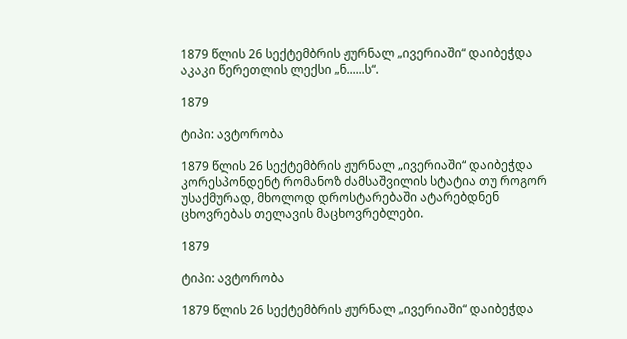1879 წლის 26 სექტემბრის ჟურნალ „ივერიაში“ დაიბეჭდა აკაკი წერეთლის ლექსი „ნ......ს“.

1879

ტიპი: ავტორობა

1879 წლის 26 სექტემბრის ჟურნალ „ივერიაში“ დაიბეჭდა კორესპონდენტ რომანოზ ძამსაშვილის სტატია თუ როგორ უსაქმურად, მხოლოდ დროსტარებაში ატარებდნენ ცხოვრებას თელავის მაცხოვრებლები.

1879

ტიპი: ავტორობა

1879 წლის 26 სექტემბრის ჟურნალ „ივერიაში“ დაიბეჭდა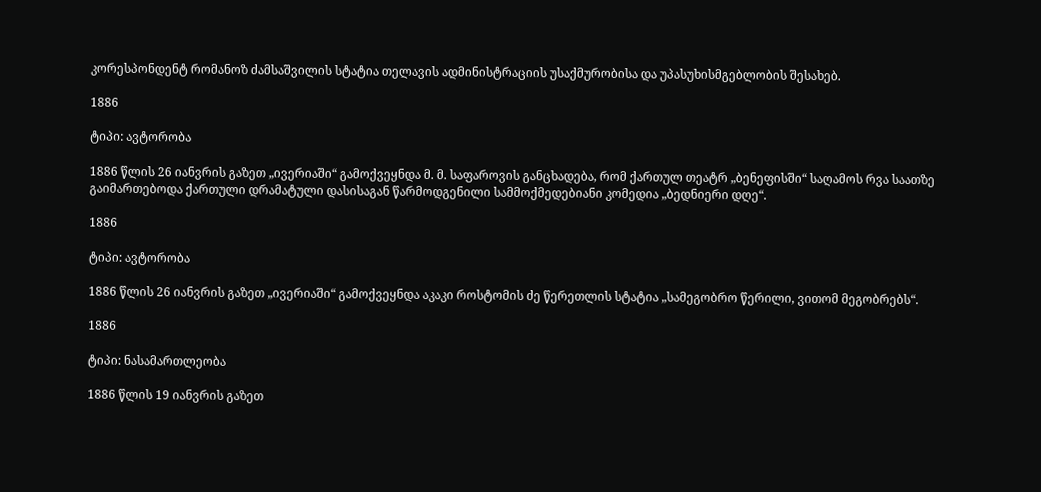კორესპონდენტ რომანოზ ძამსაშვილის სტატია თელავის ადმინისტრაციის უსაქმურობისა და უპასუხისმგებლობის შესახებ.

1886

ტიპი: ავტორობა

1886 წლის 26 იანვრის გაზეთ „ივერიაში“ გამოქვეყნდა მ. მ. საფაროვის განცხადება, რომ ქართულ თეატრ „ბენეფისში“ საღამოს რვა საათზე გაიმართებოდა ქართული დრამატული დასისაგან წარმოდგენილი სამმოქმედებიანი კომედია „ბედნიერი დღე“.

1886

ტიპი: ავტორობა

1886 წლის 26 იანვრის გაზეთ „ივერიაში“ გამოქვეყნდა აკაკი როსტომის ძე წერეთლის სტატია „სამეგობრო წერილი, ვითომ მეგობრებს“.

1886

ტიპი: ნასამართლეობა

1886 წლის 19 იანვრის გაზეთ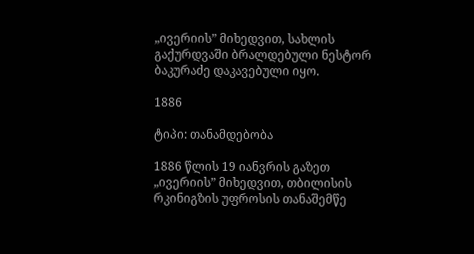„ივერიის” მიხედვით, სახლის გაქურდვაში ბრალდებული ნესტორ ბაკურაძე დაკავებული იყო.

1886

ტიპი: თანამდებობა

1886 წლის 19 იანვრის გაზეთ „ივერიის” მიხედვით, თბილისის რკინიგზის უფროსის თანაშემწე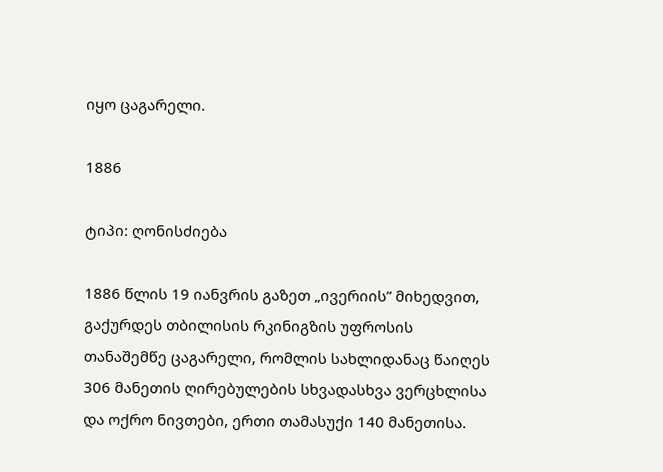იყო ცაგარელი.

1886

ტიპი: ღონისძიება

1886 წლის 19 იანვრის გაზეთ „ივერიის” მიხედვით, გაქურდეს თბილისის რკინიგზის უფროსის თანაშემწე ცაგარელი, რომლის სახლიდანაც წაიღეს 306 მანეთის ღირებულების სხვადასხვა ვერცხლისა და ოქრო ნივთები, ერთი თამასუქი 140 მანეთისა.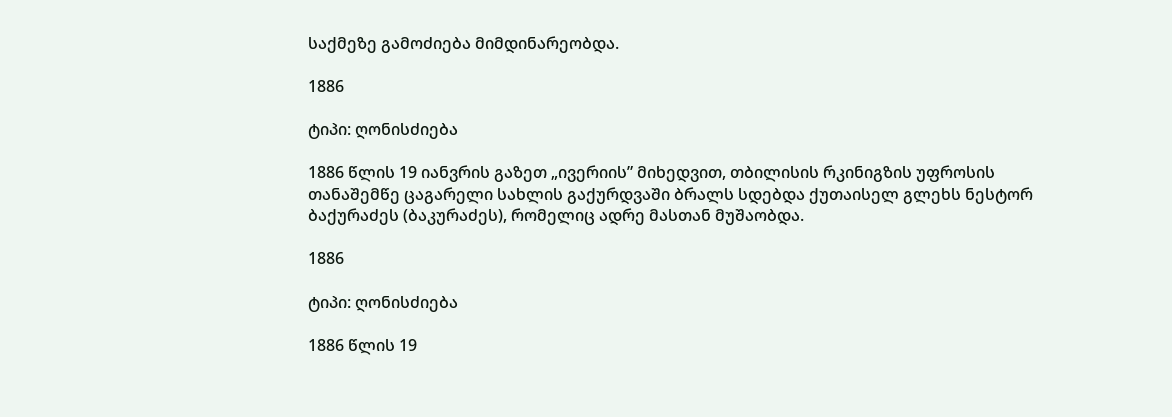საქმეზე გამოძიება მიმდინარეობდა.

1886

ტიპი: ღონისძიება

1886 წლის 19 იანვრის გაზეთ „ივერიის” მიხედვით, თბილისის რკინიგზის უფროსის თანაშემწე ცაგარელი სახლის გაქურდვაში ბრალს სდებდა ქუთაისელ გლეხს ნესტორ ბაქურაძეს (ბაკურაძეს), რომელიც ადრე მასთან მუშაობდა.

1886

ტიპი: ღონისძიება

1886 წლის 19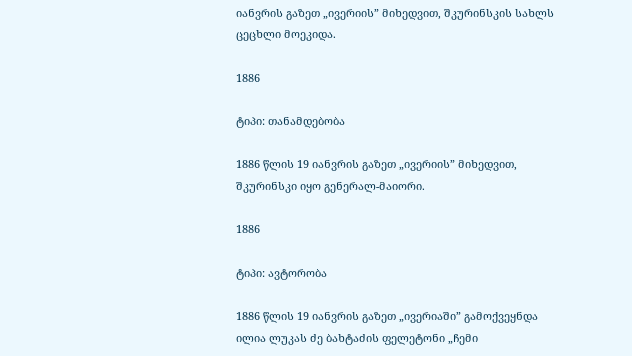იანვრის გაზეთ „ივერიის” მიხედვით, შკურინსკის სახლს ცეცხლი მოეკიდა.

1886

ტიპი: თანამდებობა

1886 წლის 19 იანვრის გაზეთ „ივერიის” მიხედვით, შკურინსკი იყო გენერალ-მაიორი.

1886

ტიპი: ავტორობა

1886 წლის 19 იანვრის გაზეთ „ივერიაში” გამოქვეყნდა ილია ლუკას ძე ბახტაძის ფელეტონი „ჩემი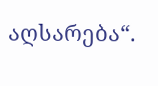აღსარება“.